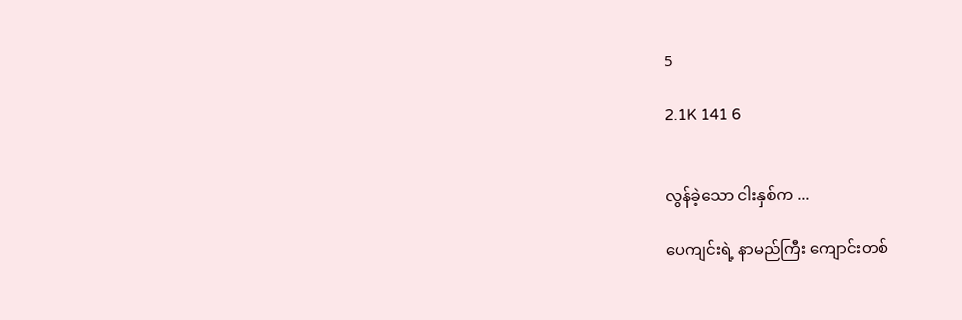5

2.1K 141 6


လွန်ခဲ့သော ငါးနှစ်က ...

ပေကျင်းရဲ့ နာမည်ကြီး ကျောင်းတစ်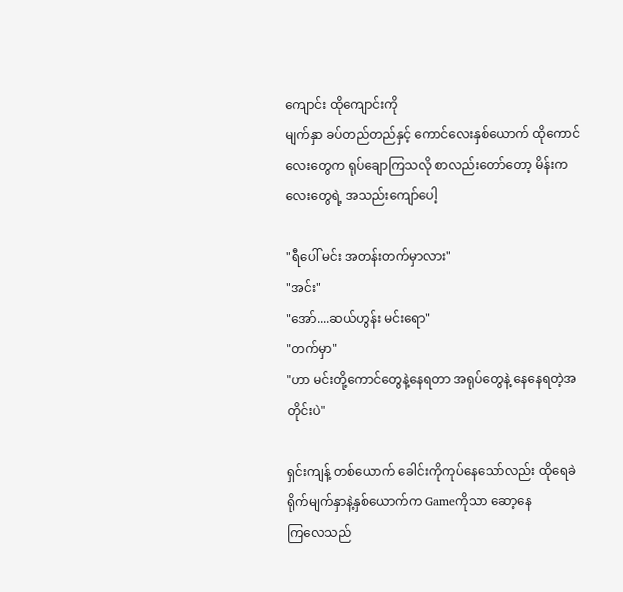ကျောင်း ထိုကျောင်းကို
မျက်နှာ ခပ်တည်တည်နှင့် ကောင်လေးနှစ်ယောက် ထိုကောင်
လေးတွေက ရုပ်ချောကြသလို စာလည်းတော်တော့ မိန်းကလေးတွေရဲ့ အသည်းကျော်ပေါ့

"ရီပေါ် မင်း အတန်းတက်မှာလား"
"အင်း"
"အော်....ဆယ်ဟွန်း မင်းရော"
"တက်မှာ"
"ဟာ မင်းတို့ကောင်တွေနဲ့နေရတာ အရုပ်တွေနဲ့‌ နေနေရတဲ့အတိုင်းပဲ"

ရှင်းကျန့် တစ်ယောက် ခေါင်းကိုကုပ်နေသော်လည်း ထိုရေခဲရိုက်မျက်နှာနဲ့နှစ်ယောက်က Gameကိုသာ ဆော့နေ
ကြလေသည်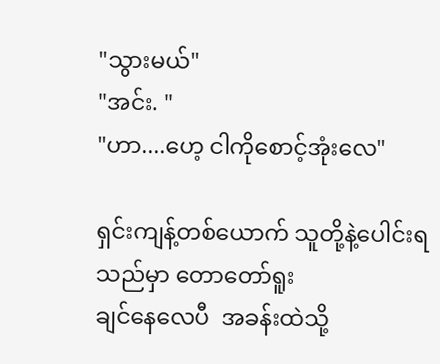"သွားမယ်"
"အင်း. "
"ဟာ....ဟေ့ ငါကိုစောင့်အုံးလေ"

ရှင်းကျန့်တစ်ယောက် သူတို့နဲ့ပေါင်းရသည်မှာ တောတော်ရူး
ချင်နေလေပီ  အခန်းထဲသို့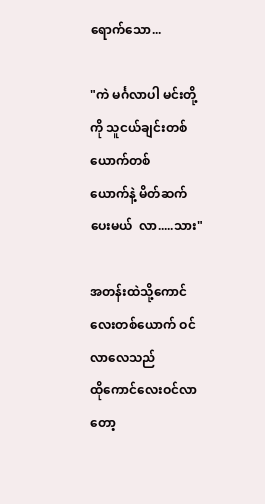ရောက်သော...

"ကဲ မင်္ဂလာပါ မင်းတို့ကို သူငယ်ချင်းတစ်ယောက်တစ်
ယောက်နဲ့ မိတ်ဆက်ပေးမယ်  လာ.....သား"

အတန်းထဲသို့ကောင်လေးတစ်ယောက် ဝင်လာလေသည်
ထိုကောင်လေးဝင်လာတော့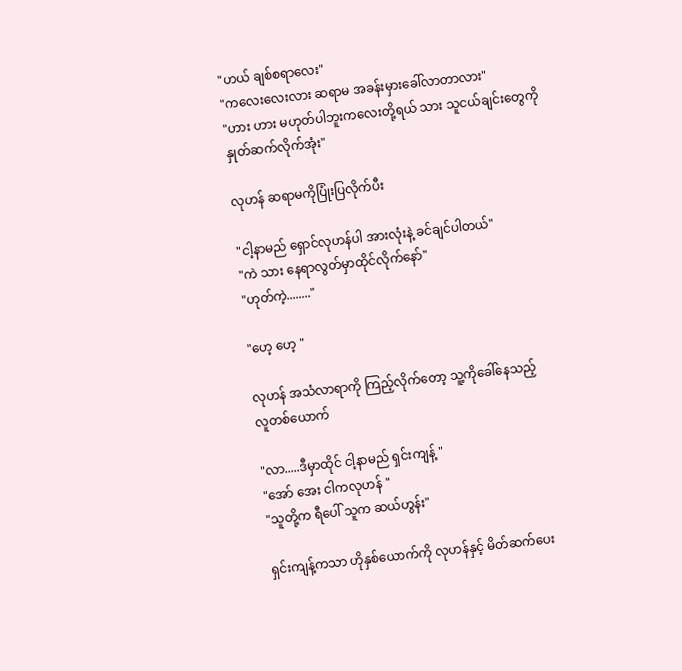"ဟယ် ချစ်စရာလေး"
"ကလေးလေးလား ဆရာမ အခန်းမှား‌ခေါ်လာတာလား"
"ဟား ဟား မဟုတ်ပါဘူးကလေးတို့ရယ် သား သူငယ်ချင်းတွေကိုနှုတ်ဆက်လိုက်အုံး"

လုဟန် ဆရာမကိုပြုံးပြလိုက်ပီး

"ငါ့နာမည် ရှောင်လုဟန်ပါ အားလုံးနဲ့ ခင်ချင်ပါတယ်"
"ကဲ သား နေရာလွတ်မှာထိုင်လိုက်နော်"
"ဟုတ်ကဲ့........"

"ဟေ့ ဟေ့ "

လုဟန် အသံလာရာကို ကြည့်လိုက်တော့ သူ့ကိုခေါ်နေသည့်
လူတစ်ယောက်

"လာ.....ဒီမှာထိုင် ငါ့နာမည် ရှင်းကျန့် "
"အော် အေး ငါကလုဟန် "
"သူတို့က ရီပေါ် သူက ဆယ်ဟွန်း"

ရှင်းကျန့်ကသာ ဟိုနှစ်ယောက်ကို လုဟန်နှင့် မိတ်ဆက်ပေး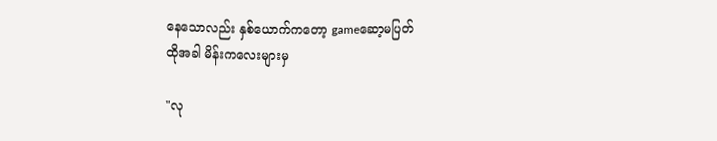နေသောလည်း နှစ်ယောက်ကတော့ gameဆော့မပြတ်
ထိုအခါ မိန်းကလေးများမှ

"လု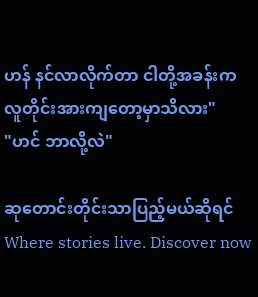ဟန် နင်လာလိုက်တာ ငါတို့အခန်းက လူတိုင်းအားကျတော့မှာသိလား"
"ဟင် ဘာလို့လဲ"

ဆုတောင်းတိုင်းသာပြည့်မယ်ဆိုရင်Where stories live. Discover now